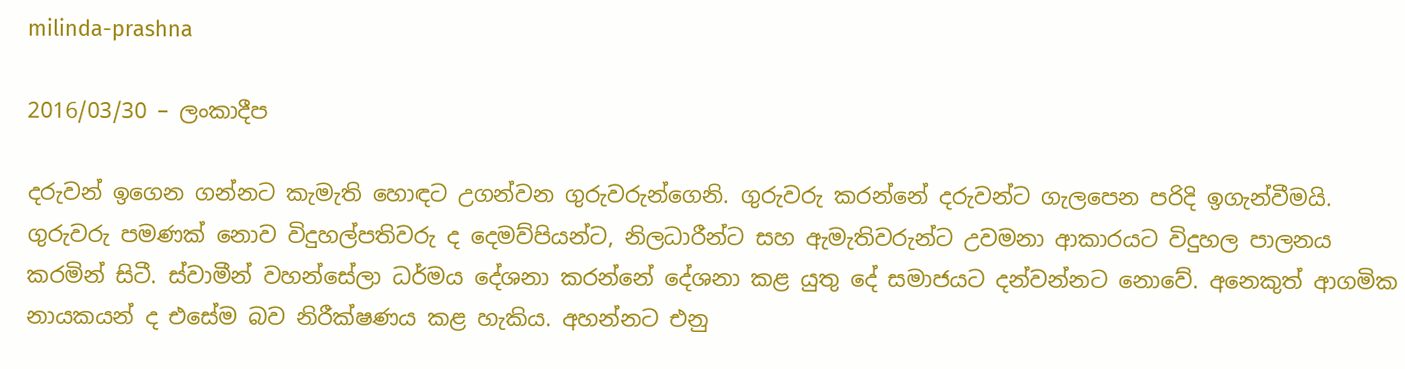milinda-prashna

2016/03/30 – ලංකාදීප

දරුවන් ඉගෙන ගන්නට කැමැති හොඳට උගන්වන ගුරුවරුන්ගෙනි. ගුරුවරු කරන්නේ දරුවන්ට ගැලපෙන පරිදි ඉගැන්වීමයි. ගුරුවරු පමණක් නොව විදුහල්පතිවරු ද දෙමව්පියන්ට, නිලධාරීන්ට සහ ඇමැතිවරුන්ට උවමනා ආකාරයට විදුහල පාලනය කරමින් සිටී. ස්වාමීන් වහන්සේලා ධර්මය දේශනා කරන්නේ දේශනා කළ යුතු දේ සමාජයට දන්වන්නට නොවේ. අනෙකුත් ආගමික නායකයන් ද එසේම බව නිරීක්ෂණය කළ හැකිය. අහන්නට එනු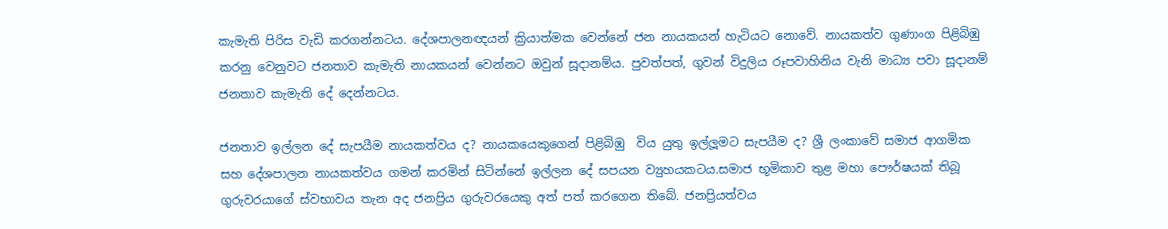කැමැති පිරිස වැඩි කරගන්නටය. දේශපාලනඥයන් ක්‍රියාත්මක වෙන්නේ ජන නායකයන් හැටියට නොවේ. නායකත්ව ගුණාංග පිළිබිඹු කරනු වෙනුවට ජනතාව කැමැති නායකයන් වෙන්නට ඔවුන් සූදානම්ය. පුවත්පත්, ගුවන් විදුලිය රූපවාහිනිය වැනි මාධ්‍ය පවා සූදානම් ජනතාව කැමැති දේ දෙන්නටය.

ජනතාව ඉල්ලන දේ සැපයීම නායකත්වය ද? නායකයෙකුගෙන් පිළිබිඹු  විය යුතු ඉල්ලූමට සැපයීම ද? ශ්‍රී ලංකාවේ සමාජ ආගමික සහ දේශපාලන නායකත්වය ගමන් කරමින් සිටින්නේ ඉල්ලන දේ සපයන ව්‍යුහයකටය.සමාජ භූමිකාව තුළ මහා පෞර්ෂයක් තිබූ ගුරුවරයාගේ ස්වභාවය තැන අද ජනප්‍රිය ගුරුවරයෙකු අත් පත් කරගෙන තිබේ. ජනප්‍රියත්වය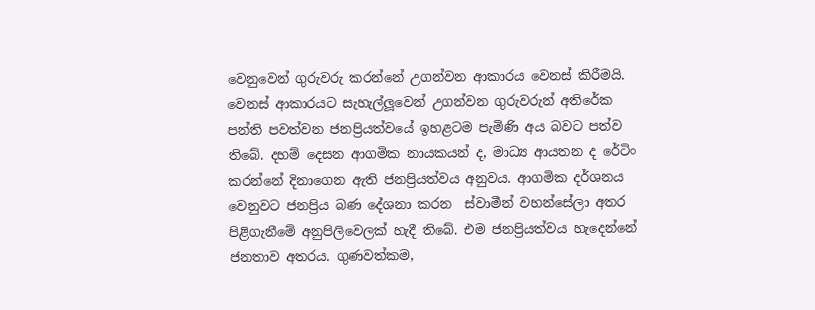වෙනුවෙන් ගුරුවරු කරන්නේ උගන්වන ආකාරය වෙනස් කිරීමයි. වෙනස් ආකාරයට සැහැල්ලූවෙන් උගන්වන ගුරුවරුන් අතිරේක පන්ති පවත්වන ජනප්‍රියත්වයේ ඉහළටම පැමිණි අය බවට පත්ව තිබේ. දහම් දෙසන ආගමික නායකයන් ද, මාධ්‍ය ආයතන ද රේටිං කරන්නේ දිනාගෙන ඇති ජනප්‍රියත්වය අනුවය. ආගමික දර්ශනය වෙනුවට ජනප්‍රිය බණ දේශනා කරන  ස්වාමීන් වහන්සේලා අතර පිළිගැනීමේ අනුපිලිවෙලක් හැදී තිබේ. එම ජනප්‍රියත්වය හැදෙන්නේ ජනතාව අතරය. ගුණවත්කම,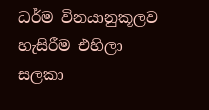ධර්ම විනයානුකූලව හැසිරීම එහිලා සලකා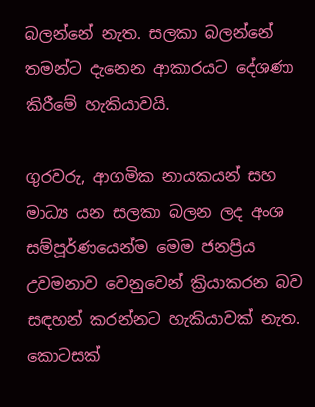බලන්නේ නැත. සලකා බලන්නේ තමන්ට දැනෙන ආකාරයට දේශණා කිරීමේ හැකියාවයි.

ගුරවරු, ආගමික නායකයන් සහ මාධ්‍ය යන සලකා බලන ලද අංශ සම්පූර්ණයෙන්ම මෙම ජනප්‍රිය උවමනාව වෙනුවෙන් ක්‍රියාකරන බව සඳහන් කරන්නට හැකියාවක් නැත. කොටසක්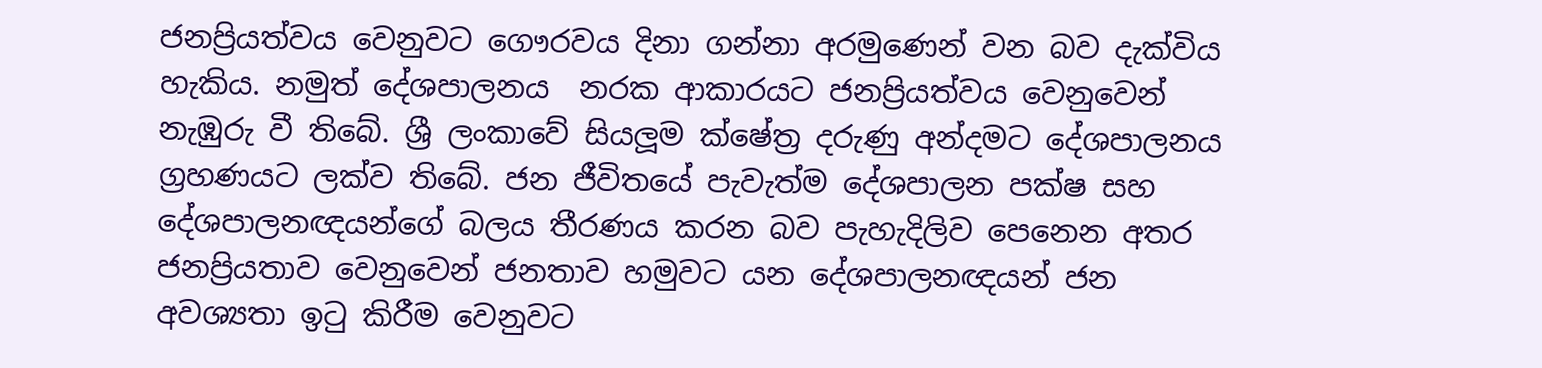ජනප්‍රියත්වය වෙනුවට ගෞරවය දිනා ගන්නා අරමුණෙන් වන බව දැක්විය හැකිය. නමුත් දේශපාලනය  නරක ආකාරයට ජනප්‍රියත්වය වෙනුවෙන් නැඹුරු වී තිබේ. ශ්‍රී ලංකාවේ සියලූම ක්ෂේත්‍ර දරුණු අන්දමට දේශපාලනය ග්‍රහණයට ලක්ව තිබේ. ජන ජීවිතයේ පැවැත්ම දේශපාලන පක්ෂ සහ දේශපාලනඥයන්ගේ බලය තීරණය කරන බව පැහැදිලිව පෙනෙන අතර ජනප්‍රියතාව වෙනුවෙන් ජනතාව හමුවට යන දේශපාලනඥයන් ජන අවශ්‍යතා ඉටු කිරීම වෙනුවට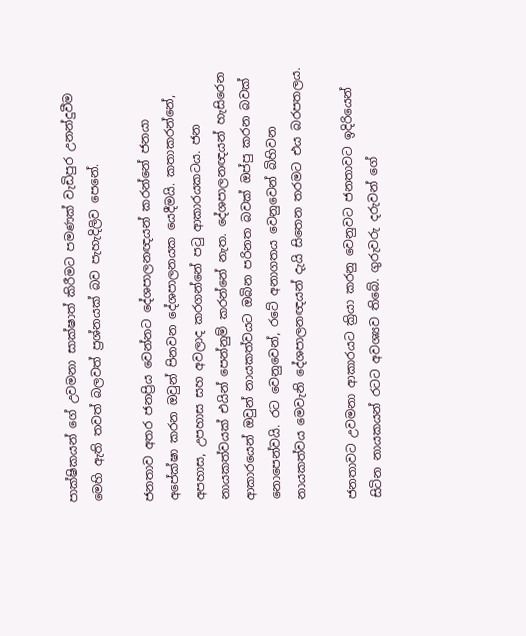පාක්ෂිකයන් ගේ උවමනා සාක්ෂාත් කිරීමට පමණක් වැඩිපුර උනන්දුවීම මෙහි ඇති තවත් බලවත් ප්‍රශ්නයක් බව පැහැදිලිව පෙනේ.

ජනතාව අතර ජනප්‍රිය වෙන්නට දේශපාලනඥයන් කරන්නේ ජනයා අපේක්ෂා කරන ඔවුන් පිනවන දේශපාලනයක යෙදීමයි. කතාකරන්නේ, අපහාස, උපහාස සහ අවලාද කරගන්නේ පටු ආකාරයකටය. ජන නායකත්වයක් එයින් පෙන්නුම් කරන්නේ නැත. දේශපාලනඥයන් හැසිරෙන ආකාරයෙන් ඔවුන් නායකත්වයට ඔබින පරිනත බවක් ඔප්පු කරන බවක් නොපෙන්වයි. රට වෙනුවෙන්, රටේ අනාගතය වෙනුවෙන් බිහිවන නායකත්වය මෙවැනි දේශපාලනඥයන් දැයි සිතෙන තරමට එය බරපතලය.

ජනතාවට උවමනා ආකාරයට ක්‍රියා කරනු වෙනුවට ජනතාවට ඉදිරියෙන් සිටින නායකයන් රටට අවශ්‍යව තිබේ. ගුරුවරු දරුවන් ගේ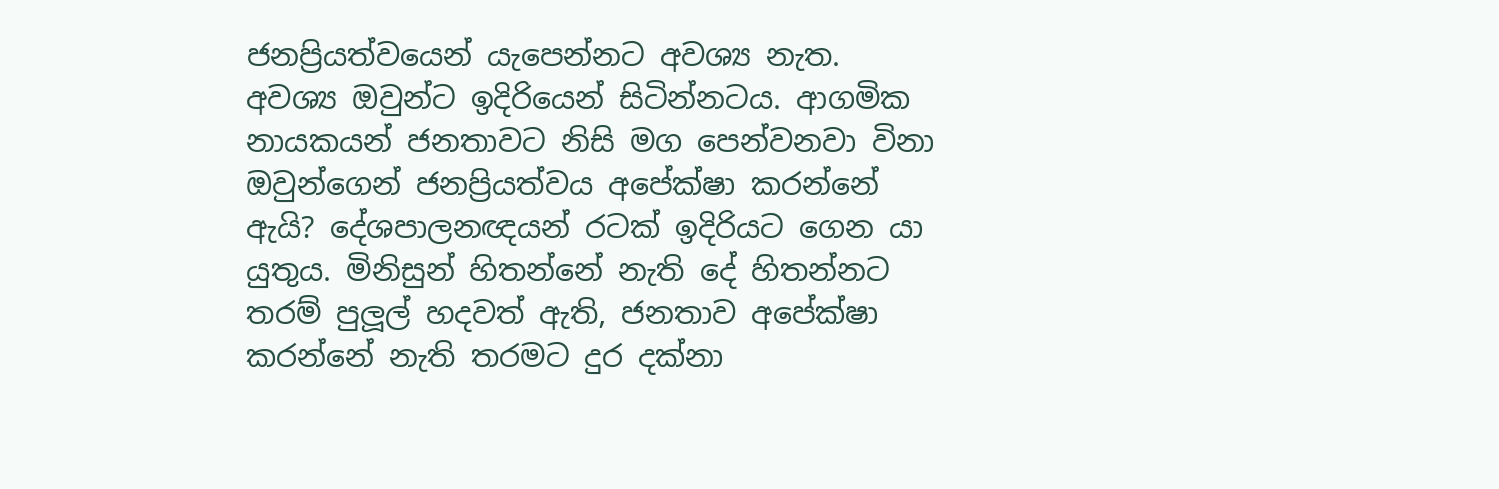ජනප්‍රියත්වයෙන් යැපෙන්නට අවශ්‍ය නැත. අවශ්‍ය ඔවුන්ට ඉදිරියෙන් සිටින්නටය. ආගමික නායකයන් ජනතාවට නිසි මග පෙන්වනවා විනා ඔවුන්ගෙන් ජනප්‍රියත්වය අපේක්ෂා කරන්නේ ඇයි? දේශපාලනඥයන් රටක් ඉදිරියට ගෙන යා යුතුය. මිනිසුන් හිතන්නේ නැති දේ හිතන්නට තරම් පුලූල් හදවත් ඇති, ජනතාව අපේක්ෂා කරන්නේ නැති තරමට දුර දක්නා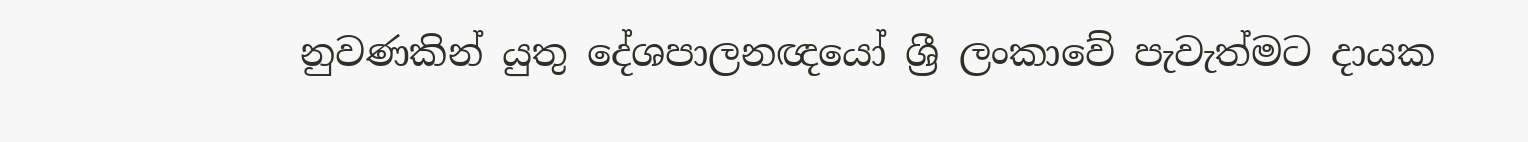නුවණකින් යුතු දේශපාලනඥයෝ ශ්‍රී ලංකාවේ පැවැත්මට දායක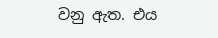වනු ඇත. එය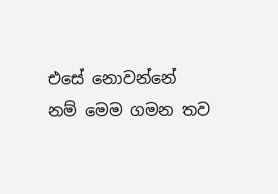එසේ නොවන්නේ නම් මෙම ගමන තව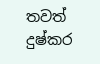තවත් දුෂ්කර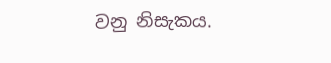වනු නිසැකය.